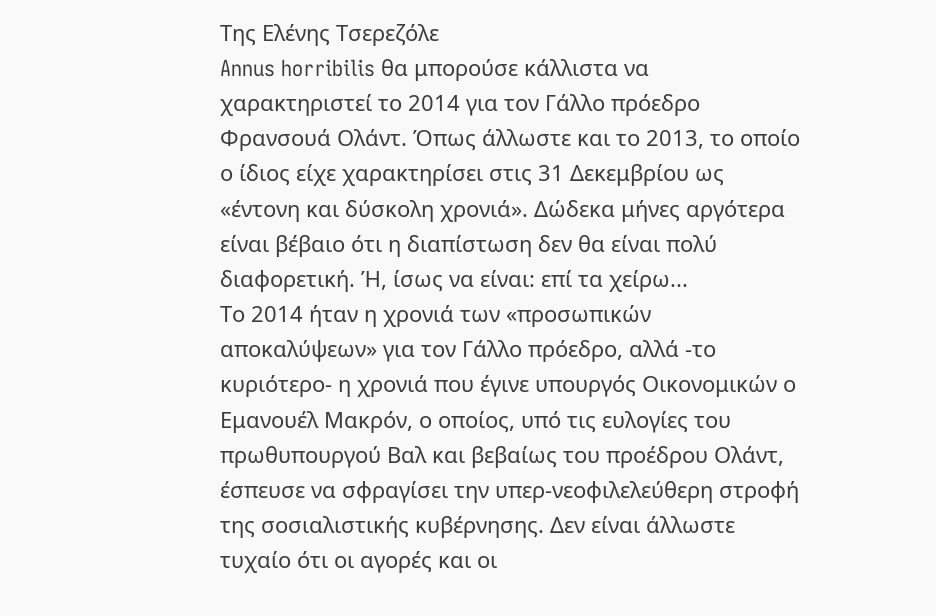Της Ελένης Τσερεζόλε
Annus horribilis θα μπορούσε κάλλιστα να χαρακτηριστεί το 2014 για τον Γάλλο πρόεδρο Φρανσουά Ολάντ. Όπως άλλωστε και το 2013, το οποίο ο ίδιος είχε χαρακτηρίσει στις 31 Δεκεμβρίου ως «έντονη και δύσκολη χρονιά». Δώδεκα μήνες αργότερα είναι βέβαιο ότι η διαπίστωση δεν θα είναι πολύ διαφορετική. Ή, ίσως να είναι: επί τα χείρω...
Το 2014 ήταν η χρονιά των «προσωπικών αποκαλύψεων» για τον Γάλλο πρόεδρο, αλλά -το κυριότερο- η χρονιά που έγινε υπουργός Οικονομικών ο Εμανουέλ Μακρόν, ο οποίος, υπό τις ευλογίες του πρωθυπουργού Βαλ και βεβαίως του προέδρου Ολάντ, έσπευσε να σφραγίσει την υπερ-νεοφιλελεύθερη στροφή της σοσιαλιστικής κυβέρνησης. Δεν είναι άλλωστε τυχαίο ότι οι αγορές και οι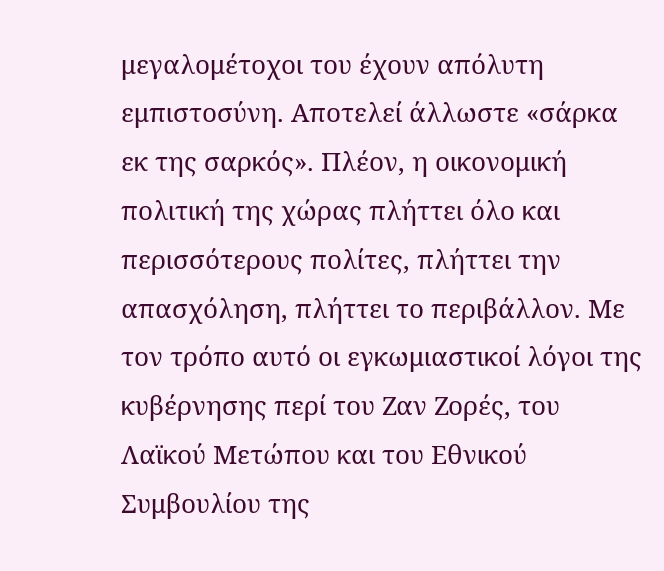μεγαλομέτοχοι του έχουν απόλυτη εμπιστοσύνη. Αποτελεί άλλωστε «σάρκα εκ της σαρκός». Πλέον, η οικονομική πολιτική της χώρας πλήττει όλο και περισσότερους πολίτες, πλήττει την απασχόληση, πλήττει το περιβάλλον. Με τον τρόπο αυτό οι εγκωμιαστικοί λόγοι της κυβέρνησης περί του Ζαν Ζορές, του Λαϊκού Μετώπου και του Εθνικού Συμβουλίου της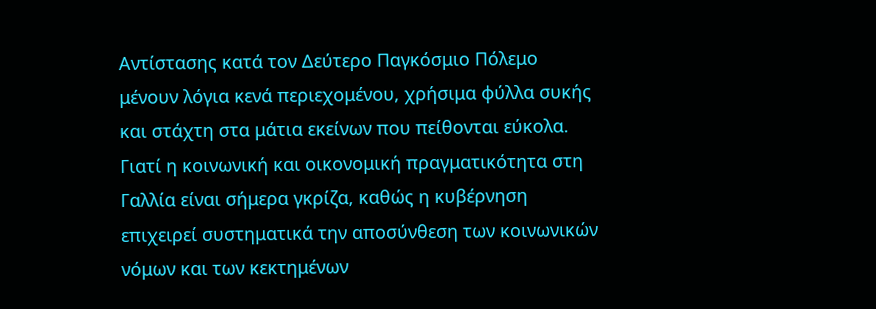Αντίστασης κατά τον Δεύτερο Παγκόσμιο Πόλεμο μένουν λόγια κενά περιεχομένου, χρήσιμα φύλλα συκής και στάχτη στα μάτια εκείνων που πείθονται εύκολα. Γιατί η κοινωνική και οικονομική πραγματικότητα στη Γαλλία είναι σήμερα γκρίζα, καθώς η κυβέρνηση επιχειρεί συστηματικά την αποσύνθεση των κοινωνικών νόμων και των κεκτημένων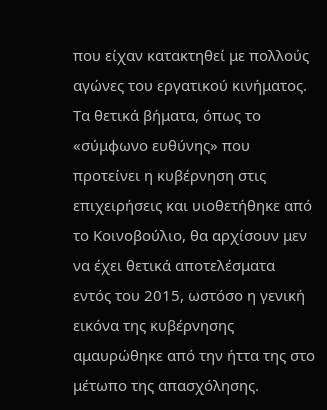που είχαν κατακτηθεί με πολλούς αγώνες του εργατικού κινήματος. Τα θετικά βήματα, όπως το «σύμφωνο ευθύνης» που προτείνει η κυβέρνηση στις επιχειρήσεις και υιοθετήθηκε από το Κοινοβούλιο, θα αρχίσουν μεν να έχει θετικά αποτελέσματα εντός του 2015, ωστόσο η γενική εικόνα της κυβέρνησης αμαυρώθηκε από την ήττα της στο μέτωπο της απασχόλησης.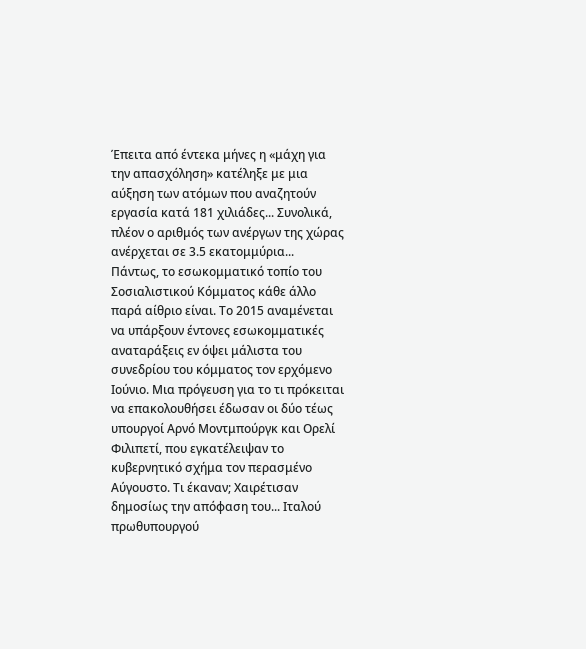Έπειτα από έντεκα μήνες η «μάχη για την απασχόληση» κατέληξε με μια αύξηση των ατόμων που αναζητούν εργασία κατά 181 χιλιάδες... Συνολικά, πλέον ο αριθμός των ανέργων της χώρας ανέρχεται σε 3.5 εκατομμύρια...
Πάντως, το εσωκομματικό τοπίο του Σοσιαλιστικού Κόμματος κάθε άλλο παρά αίθριο είναι. Το 2015 αναμένεται να υπάρξουν έντονες εσωκομματικές αναταράξεις εν όψει μάλιστα του συνεδρίου του κόμματος τον ερχόμενο Ιούνιο. Μια πρόγευση για το τι πρόκειται να επακολουθήσει έδωσαν οι δύο τέως υπουργοί Αρνό Μοντμπούργκ και Ορελί Φιλιπετί, που εγκατέλειψαν το κυβερνητικό σχήμα τον περασμένο Αύγουστο. Τι έκαναν; Χαιρέτισαν δημοσίως την απόφαση του... Ιταλού πρωθυπουργού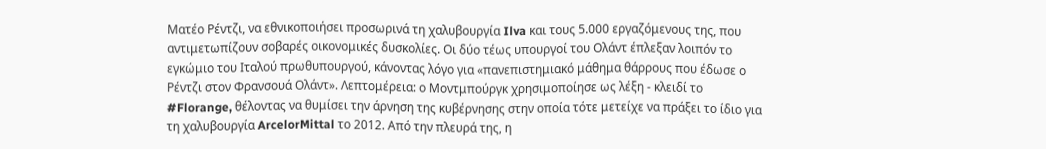Ματέο Ρέντζι, να εθνικοποιήσει προσωρινά τη χαλυβουργία Ilva και τους 5.000 εργαζόμενους της, που αντιμετωπίζουν σοβαρές οικονομικές δυσκολίες. Οι δύο τέως υπουργοί του Ολάντ έπλεξαν λοιπόν το εγκώμιο του Ιταλού πρωθυπουργού, κάνοντας λόγο για «πανεπιστημιακό μάθημα θάρρους που έδωσε ο Ρέντζι στον Φρανσουά Ολάντ». Λεπτομέρεια: ο Μοντμπούργκ χρησιμοποίησε ως λέξη - κλειδί το #Florange, θέλοντας να θυμίσει την άρνηση της κυβέρνησης στην οποία τότε μετείχε να πράξει το ίδιο για τη χαλυβουργία ArcelorMittal το 2012. Από την πλευρά της, η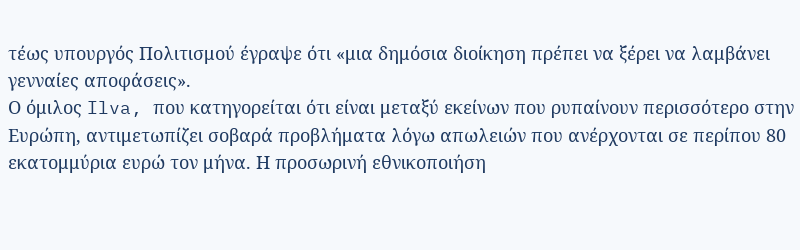τέως υπουργός Πολιτισμού έγραψε ότι «μια δημόσια διοίκηση πρέπει να ξέρει να λαμβάνει γενναίες αποφάσεις».
Ο όμιλος Ilva, που κατηγορείται ότι είναι μεταξύ εκείνων που ρυπαίνουν περισσότερο στην Ευρώπη, αντιμετωπίζει σοβαρά προβλήματα λόγω απωλειών που ανέρχονται σε περίπου 80 εκατομμύρια ευρώ τον μήνα. Η προσωρινή εθνικοποιήση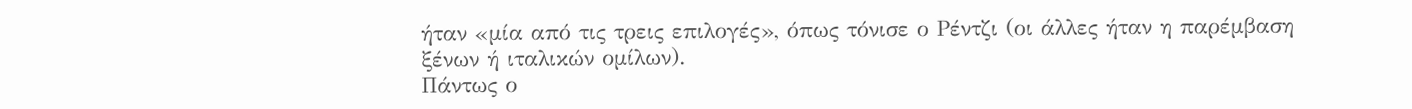ήταν «μία από τις τρεις επιλογές», όπως τόνισε ο Ρέντζι (οι άλλες ήταν η παρέμβαση ξένων ή ιταλικών ομίλων).
Πάντως ο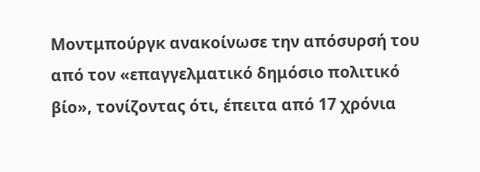Μοντμπούργκ ανακοίνωσε την απόσυρσή του από τον «επαγγελματικό δημόσιο πολιτικό βίο», τονίζοντας ότι, έπειτα από 17 χρόνια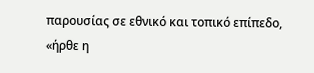παρουσίας σε εθνικό και τοπικό επίπεδο, «ήρθε η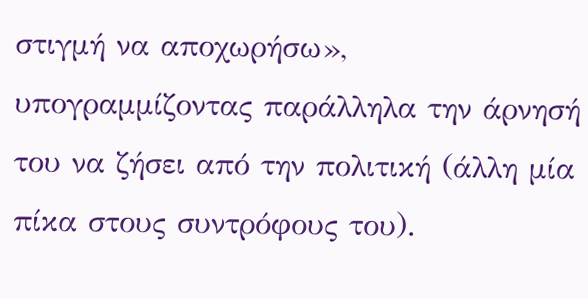στιγμή να αποχωρήσω», υπογραμμίζοντας παράλληλα την άρνησή του να ζήσει από την πολιτική (άλλη μία πίκα στους συντρόφους του).